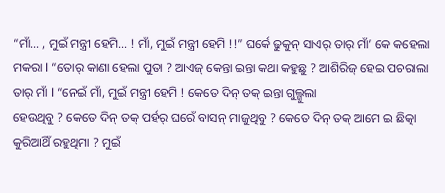“ମାଁ… , ମୁଇଁ ମନ୍ତ୍ରୀ ହେମି… ! ମାଁ, ମୁଇଁ ମନ୍ତ୍ରୀ ହେମି !!” ଘର୍କେ ଢୁକୁନ୍ ସାଏର୍ ତାର୍ ମାଁ’ କେ କହେଲା ମକରା l “ତୋର୍ କାଣା ହେଲା ପୁତା ? ଆଏଜ୍ କେନ୍ତା ଇନ୍ତା କଥା କହୁଛୁ ? ଆଶିରିଜ୍ ହେଇ ପଚରାଲା ତାର୍ ମାଁ l “ନେଇଁ ମାଁ, ମୁଇଁ ମନ୍ତ୍ରୀ ହେମି ! କେତେ ଦିନ୍ ତକ୍ ଇନ୍ତା ଗୁଲ୍ଗୁଲା
ହେଉଥିବୁ ? କେତେ ଦିନ୍ ତକ୍ ପର୍ହର୍ ଘରେଁ ବାସନ୍ ମାଜୁଥିବୁ ? କେତେ ଦିନ୍ ତକ୍ ଆମେ ଇ ଛିତ୍କା କୁରିଆଥିଁ ରହୁଥିମା ? ମୁଇଁ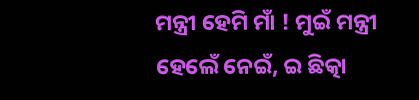ମନ୍ତ୍ରୀ ହେମି ମାଁ ! ମୁଇଁ ମନ୍ତ୍ରୀ ହେଲେଁ ନେଇଁ, ଇ ଛିତ୍କା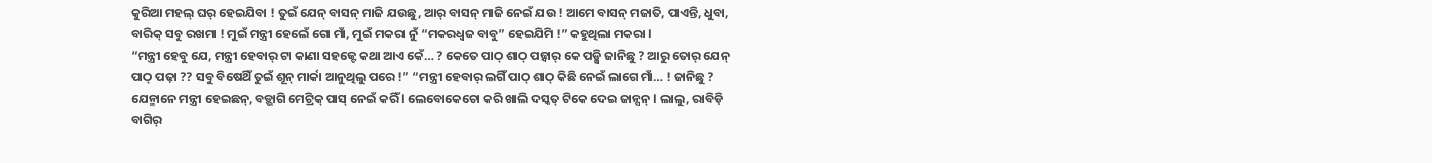କୁରିଆ ମହଲ୍ ଘର୍ ହେଇଯିବା ! ତୁଇଁ ଯେନ୍ ବାସନ୍ ମାଜି ଯଉଛୁ, ଆର୍ ବାସନ୍ ମାଜି ନେଇଁ ଯଉ ! ଆମେ ବାସନ୍ ମଜାତି, ପାଏନ୍ତି, ଧୁବା, ବାରିକ୍ ସବୁ ରଖମା ! ମୁଇଁ ମନ୍ତ୍ରୀ ହେଲେଁ ଗୋ ମାଁ, ମୁଇଁ ମକରା ନୁଁ “ମକରଧ୍ୱଜ ବାବୁ” ହେଇଯିମି !” କହୁଥିଲା ମକରା l
“ମନ୍ତ୍ରୀ ହେବୁ ଯେ, ମନ୍ତ୍ରୀ ହେବାର୍ ଟା କାଣା ସହଜ୍ଟେ କଥା ଆଏ କେଁ… ? କେତେ ପାଠ୍ ଶାଠ୍ ପଢ଼୍ବାର୍ କେ ପଡ଼୍ସି ଜାନିଛୁ ? ଆରୁ ତୋର୍ ଯେନ୍ ପାଠ୍ ପଢ଼ା ?? ସବୁ ବିଷେଥିଁ ତୁଇଁ ଶୂନ୍ ମାର୍କା ଆନୁଥିଲୁ ପରେ !” “ମନ୍ତ୍ରୀ ହେବାର୍ ଲଗିଁ ପାଠ୍ ଶାଠ୍ କିଛି ନେଇଁ ଲାଗେ ମାଁ… ! ଜାନିଛୁ ? ଯେନ୍ମାନେ ମନ୍ତ୍ରୀ ହେଇଛନ୍, ବଡ଼୍ଭାଗି ମେଟ୍ରିକ୍ ପାସ୍ ନେଇଁ କରିଁ l ଲେବୋକେଚୋ କରି ଖାଲି ଦସ୍କତ୍ ଟିକେ ଦେଇ ଜାନ୍ସନ୍ l ଲାଲୁ, ରାବିଡ଼ି ବାଗିର୍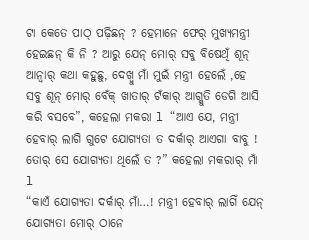ଟା କେତେ ପାଠ୍ ପଢ଼ିଛନ୍ ? ହେମାନେ ଫେର୍ ମୁଖ୍ଯମନ୍ତ୍ରୀ ହେଇଛନ୍ କି ନି ? ଆରୁ ଯେନ୍ ମୋର୍ ସବୁ ବିଷେଥିଁ ଶୂନ୍ ଆନ୍ବାର୍ କଥା କହୁଛୁ, ଦେଖ୍ବୁ ମାଁ ମୁଇଁ ମନ୍ତ୍ରୀ ହେଲେଁ ,ହେ ସବୁ ଶୂନ୍ ମୋର୍ ବେଁକ୍ ଖାତାର୍ ଟଁକାର୍ ଆଗ୍କୁତି ଡେଗି ଆସି କରି ବସବେ”, କହେଲା ମକରା l “ଆଏ ଯେ, ମନ୍ତ୍ରୀ ହେବାର୍ ଲାଗି ଗୁଟେ ଯୋଗ୍ଯତା ତ ଦର୍କାର୍ ଆଏଗା ବାବୁ ! ତୋର୍ ସେ ଯୋଗ୍ଯତା ଥିଲେଁ ତ ?” କହେଲା ମକରାର୍ ମାଁ l
“କାଏଁ ଯୋଗ୍ଯତା ଦର୍କାର୍ ମାଁ…! ମନ୍ତ୍ରୀ ହେବାର୍ ଲାଗିଁ ଯେନ୍ ଯୋଗ୍ଯତା ମୋର୍ ଠାନେ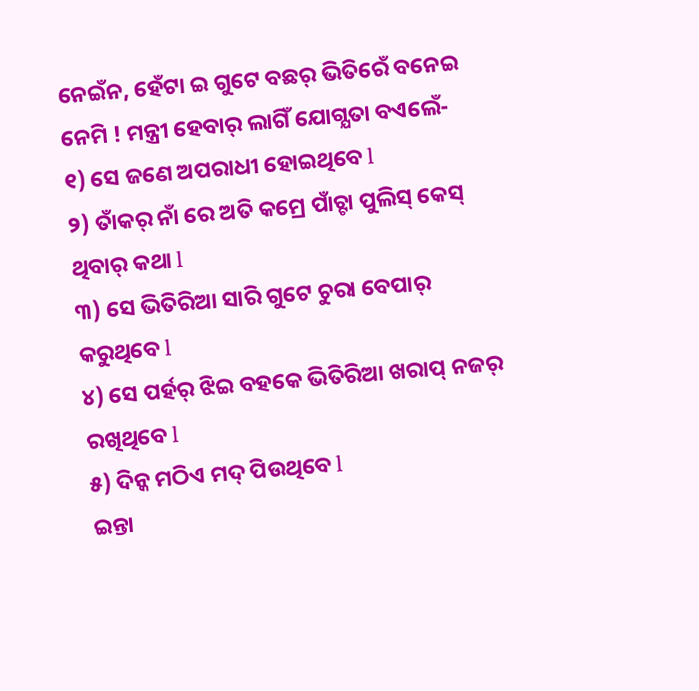ନେଇଁନ, ହେଁଟା ଇ ଗୁଟେ ବଛର୍ ଭିତିରେଁ ବନେଇ ନେମି ! ମନ୍ତ୍ରୀ ହେବାର୍ ଲାଗିଁ ଯୋଗ୍ଯତା ବଏଲେଁ-
୧) ସେ ଜଣେ ଅପରାଧୀ ହୋଇଥିବେ l
୨) ତାଁକର୍ ନାଁ ରେ ଅତି କମ୍ରେ ପାଁଚ୍ଟା ପୁଲିସ୍ କେସ୍ ଥିବାର୍ କଥା l
୩) ସେ ଭିତିରିଆ ସାରି ଗୁଟେ ଚୁରା ବେପାର୍ କରୁଥିବେ l
୪) ସେ ପର୍ହର୍ ଝିଇ ବହକେ ଭିତିରିଆ ଖରାପ୍ ନଜର୍ ରଖିଥିବେ l
୫) ଦିନ୍କ ମଠିଏ ମଦ୍ ପିଉଥିବେ l
ଇନ୍ତା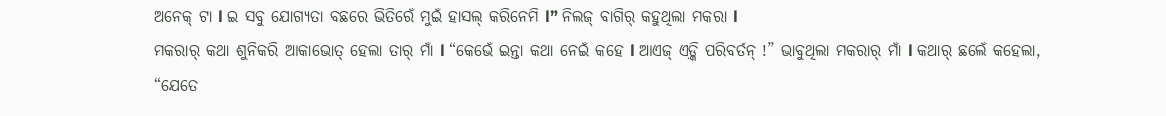ଅନେକ୍ ଟା l ଇ ସବୁ ଯୋଗ୍ଯତା ବଛରେ ଭିତିରେଁ ମୁଇଁ ହାସଲ୍ କରିନେମି l” ନିଲଜ୍ ବାଗିର୍ କହୁଥିଲା ମକରା l
ମକରାର୍ କଥା ଶୁନିକରି ଆକାଭୋତ୍ ହେଲା ତାର୍ ମାଁ l “କେଭେଁ ଇନ୍ତା କଥା ନେଇଁ କହେ l ଆଏଜ୍ ଏଡ଼୍କି ପରିବର୍ତନ୍ !” ଭାବୁଥିଲା ମକରାର୍ ମାଁ l କଥାର୍ ଛଲେଁ କହେଲା, “ଯେତେ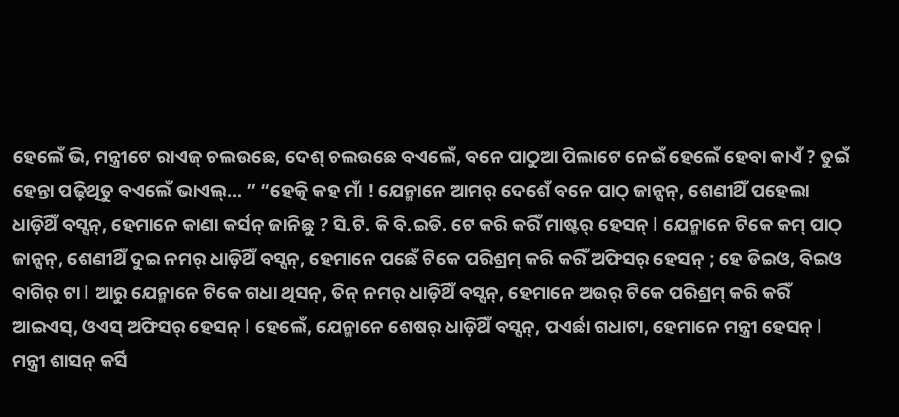ହେଲେଁ ଭି, ମନ୍ତ୍ରୀଟେ ରାଏଜ୍ ଚଲଉଛେ, ଦେଶ୍ ଚଲଉଛେ ବଏଲେଁ, ବନେ ପାଠୁଆ ପିଲାଟେ ନେଇଁ ହେଲେଁ ହେବା କାଏଁ ? ତୁଇଁ ହେନ୍ତା ପଢ଼ିଥିତୁ ବଏଲେଁ ଭାଏଲ୍… ” “ହେତ୍କି କହ ମାଁ ! ଯେନ୍ମାନେ ଆମର୍ ଦେଶେଁ ବନେ ପାଠ୍ ଜାନ୍ସନ୍, ଶେଣୀଥିଁ ପହେଲା ଧାଡ଼ିଥିଁ ବସ୍ସନ୍, ହେମାନେ କାଣା କର୍ସନ୍ ଜାନିଛୁ ? ସି.ଟି. କି ବି.ଇଡି. ଟେ କରି କରିଁ ମାଷ୍ଟର୍ ହେସନ୍ l ଯେନ୍ମାନେ ଟିକେ କମ୍ ପାଠ୍ ଜାନ୍ସନ୍, ଶେଣୀଥିଁ ଦୁଇ ନମର୍ ଧାଡ଼ିଥିଁ ବସ୍ସନ୍, ହେମାନେ ପଛେଁ ଟିକେ ପରିଶ୍ରମ୍ କରି କରିଁ ଅଫିସର୍ ହେସନ୍ ; ହେ ଡିଇଓ, ବିଇଓ ବାଗିର୍ ଟା l ଆରୁ ଯେନ୍ମାନେ ଟିକେ ଗଧା ଥିସନ୍, ତିନ୍ ନମର୍ ଧାଡ଼ିଥିଁ ବସ୍ସନ୍, ହେମାନେ ଅଉର୍ ଟିକେ ପରିଶ୍ରମ୍ କରି କରିଁ ଆଇଏସ୍, ଓଏସ୍ ଅଫିସର୍ ହେସନ୍ l ହେଲେଁ, ଯେନ୍ମାନେ ଶେଷର୍ ଧାଡ଼ିଥିଁ ବସ୍ସନ୍, ପଏର୍ଛା ଗଧାଟା, ହେମାନେ ମନ୍ତ୍ରୀ ହେସନ୍ l ମନ୍ତ୍ରୀ ଶାସନ୍ କର୍ସି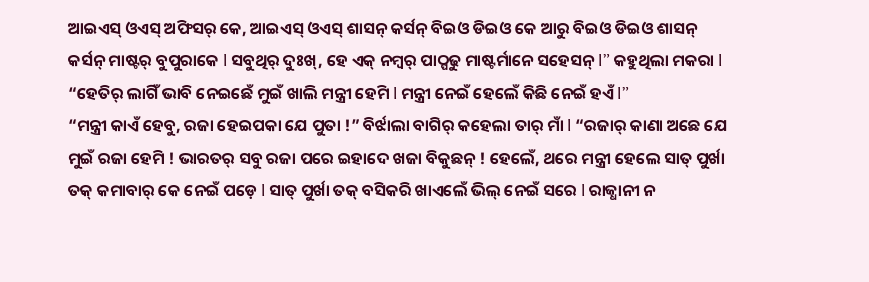ଆଇଏସ୍ ଓଏସ୍ ଅଫିସର୍ କେ, ଆଇଏସ୍ ଓଏସ୍ ଶାସନ୍ କର୍ସନ୍ ବିଇଓ ଡିଇଓ କେ ଆରୁ ବିଇଓ ଡିଇଓ ଶାସନ୍ କର୍ସନ୍ ମାଷ୍ଟର୍ ବୁପୁରାକେ l ସବୁଥିର୍ ଦୁଃଖ୍, ହେ ଏକ୍ ନମ୍ବର୍ ପାଠ୍ପଢୁ ମାଷ୍ଟର୍ମାନେ ସହେସନ୍ l” କହୁଥିଲା ମକରା l “ହେତିର୍ ଲାଗିଁ ଭାବି ନେଇଛେଁ ମୁଇଁ ଖାଲି ମନ୍ତ୍ରୀ ହେମି l ମନ୍ତ୍ରୀ ନେଇଁ ହେଲେଁ କିଛି ନେଇଁ ହଏଁ l”
“ମନ୍ତ୍ରୀ କାଏଁ ହେବୁ, ରଜା ହେଇପକା ଯେ ପୁତା !” ବିର୍ଝାଲା ବାଗିର୍ କହେଲା ତାର୍ ମାଁ l “ରଜାର୍ କାଣା ଅଛେ ଯେ ମୁଇଁ ରଜା ହେମି ! ଭାରତର୍ ସବୁ ରଜା ପରେ ଇହାଦେ ଖଜା ବିକୁଛନ୍ ! ହେଲେଁ, ଥରେ ମନ୍ତ୍ରୀ ହେଲେ ସାତ୍ ପୁର୍ଖା ତକ୍ କମାବାର୍ କେ ନେଇଁ ପଡ଼େ l ସାତ୍ ପୁର୍ଖା ତକ୍ ବସିକରି ଖାଏଲେଁ ଭିଲ୍ ନେଇଁ ସରେ l ରାଜ୍ଧାନୀ ନ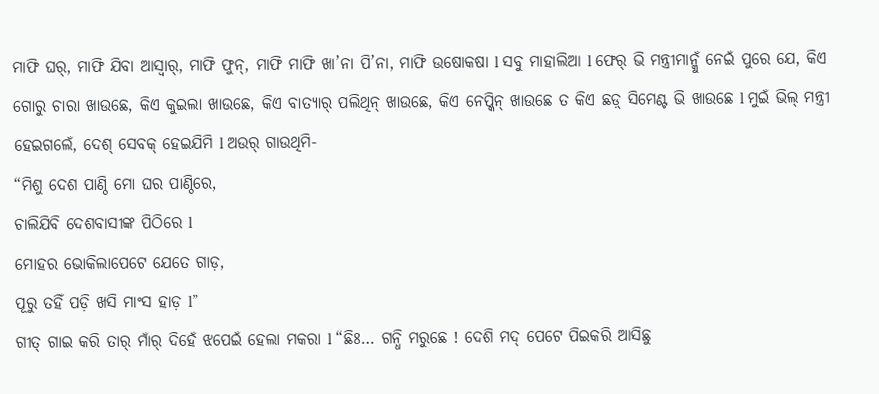ମାଫି ଘର୍, ମାଫି ଯିବା ଆସ୍ବାର୍, ମାଫି ଫୁନ୍, ମାଫି ମାଫି ଖା’ନା ପି’ନା, ମାଫି ଉଷୋକଷା l ସବୁ ମାହାଲିଆ l ଫେର୍ ଭି ମନ୍ତ୍ରୀମାନ୍କୁଁ ନେଇଁ ପୁରେ ଯେ, କିଏ ଗୋରୁ ଚାରା ଖାଉଛେ, କିଏ କୁଇଲା ଖାଉଛେ, କିଏ ବାତ୍ଯାର୍ ପଲିଥିନ୍ ଖାଉଛେ, କିଏ ନେପ୍କିନ୍ ଖାଉଛେ ତ କିଏ ଛଡ଼୍ ସିମେଣ୍ଟ ଭି ଖାଉଛେ l ମୁଇଁ ଭିଲ୍ ମନ୍ତ୍ରୀ ହେଇଗଲେଁ, ଦେଶ୍ ସେବକ୍ ହେଇଯିମି l ଅଉର୍ ଗାଉଥିମି-
“ମିଶୁ ଦେଶ ପାଣ୍ଠି ମୋ ଘର ପାଣ୍ଠିରେ,
ଚାଲିଯିବି ଦେଶବାସୀଙ୍କ ପିଠିରେ l
ମୋହର ଭୋକିଲାପେଟେ ଯେତେ ଗାଡ଼,
ପୂରୁ ତହିଁ ପଡ଼ି ଖସି ମାଂସ ହାଡ଼ l”
ଗୀତ୍ ଗାଇ କରି ତାର୍ ମାଁର୍ ଦିହେଁ ଝପେଇଁ ହେଲା ମକରା l “ଛିଃ… ଗନ୍ଧି ମରୁଛେ ! ଦେଶି ମଦ୍ ପେଟେ ପିଇକରି ଆସିଛୁ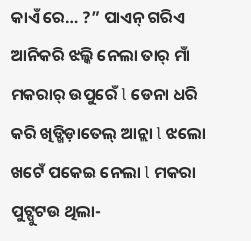କାଏଁ ରେ… ?” ପାଏନ୍ ଗରିଏ ଆନିକରି ଝଲ୍କି ନେଲା ତାର୍ ମାଁ ମକରାର୍ ଉପୁରେଁ l ଡେନା ଧରି କରି ଖିଡ୍ଖିଡ଼ାତେଲ୍ ଆନ୍ଲା l ଝଲୋ ଖଟେଁ ପକେଇ ନେଲା l ମକରା ପୁଟ୍ପୁଟଉ ଥିଲା-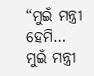“ମୁଇଁ ମନ୍ତ୍ରୀ ହେମି… ମୁଇଁ ମନ୍ତ୍ରୀ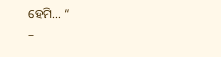ହେମି… “
–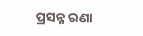ପ୍ରସନ୍ନ ରଣା